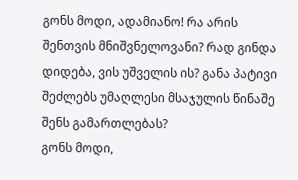გონს მოდი, ადამიანო! რა არის შენთვის მნიშვნელოვანი? რად გინდა დიდება, ვის უშველის ის? განა პატივი შეძლებს უმაღლესი მსაჯულის წინაშე შენს გამართლებას?
გონს მოდი,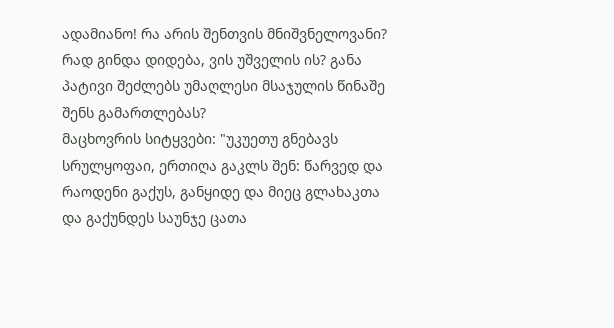ადამიანო! რა არის შენთვის მნიშვნელოვანი? რად გინდა დიდება, ვის უშველის ის? განა პატივი შეძლებს უმაღლესი მსაჯულის წინაშე შენს გამართლებას?
მაცხოვრის სიტყვები: "უკუეთუ გნებავს სრულყოფაი, ერთიღა გაკლს შენ: წარვედ და რაოდენი გაქუს, განყიდე და მიეც გლახაკთა და გაქუნდეს საუნჯე ცათა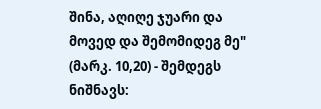შინა, აღიღე ჯუარი და მოვედ და შემომიდეგ მე" (მარკ. 10,20) - შემდეგს ნიშნავს: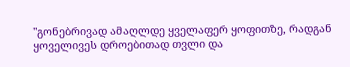"გონებრივად ამაღლდე ყველაფერ ყოფითზე, რადგან ყოველივეს დროებითად თვლი და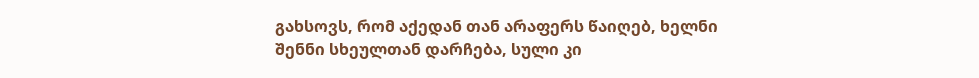გახსოვს, რომ აქედან თან არაფერს წაიღებ, ხელნი შენნი სხეულთან დარჩება, სული კი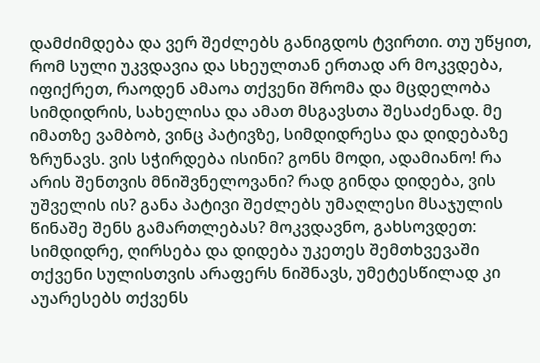დამძიმდება და ვერ შეძლებს განიგდოს ტვირთი. თუ უწყით, რომ სული უკვდავია და სხეულთან ერთად არ მოკვდება, იფიქრეთ, რაოდენ ამაოა თქვენი შრომა და მცდელობა სიმდიდრის, სახელისა და ამათ მსგავსთა შესაძენად. მე იმათზე ვამბობ, ვინც პატივზე, სიმდიდრესა და დიდებაზე ზრუნავს. ვის სჭირდება ისინი? გონს მოდი, ადამიანო! რა არის შენთვის მნიშვნელოვანი? რად გინდა დიდება, ვის უშველის ის? განა პატივი შეძლებს უმაღლესი მსაჯულის წინაშე შენს გამართლებას? მოკვდავნო, გახსოვდეთ: სიმდიდრე, ღირსება და დიდება უკეთეს შემთხვევაში თქვენი სულისთვის არაფერს ნიშნავს, უმეტესწილად კი აუარესებს თქვენს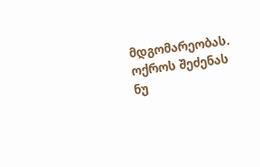მდგომარეობას. ოქროს შეძენას ნუ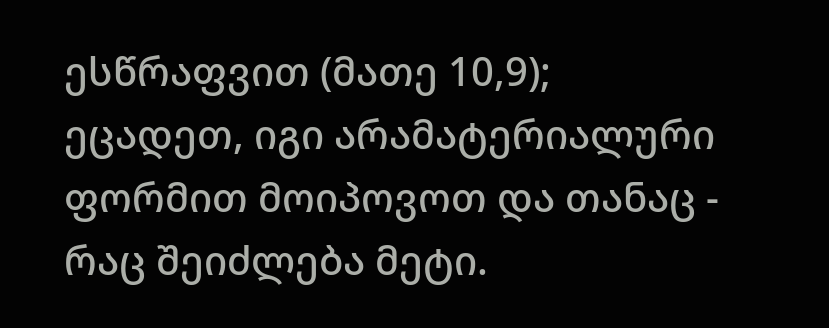ესწრაფვით (მათე 10,9); ეცადეთ, იგი არამატერიალური ფორმით მოიპოვოთ და თანაც - რაც შეიძლება მეტი.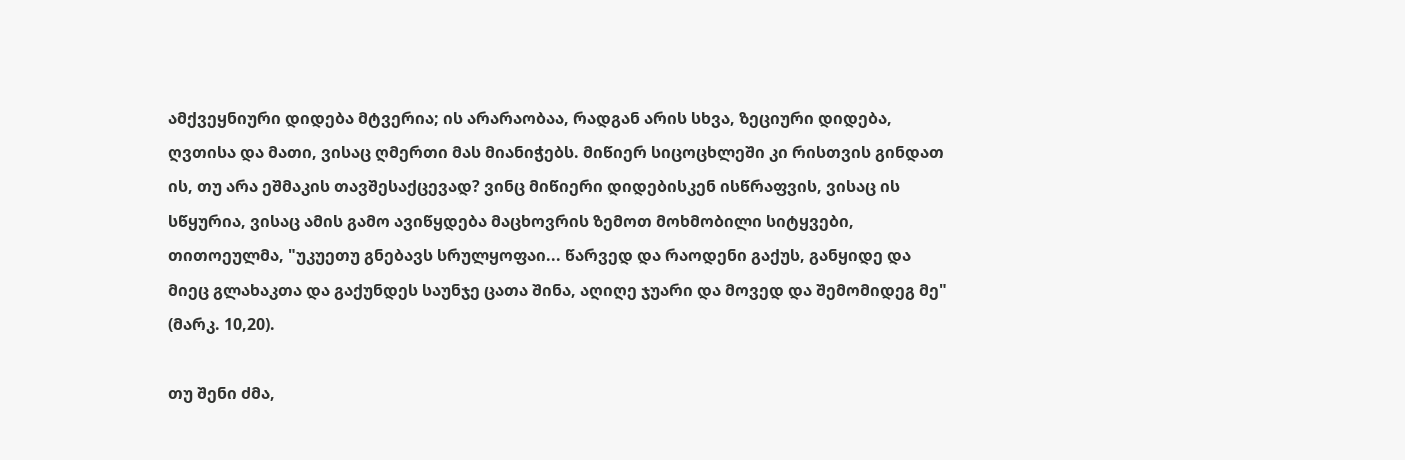ამქვეყნიური დიდება მტვერია; ის არარაობაა, რადგან არის სხვა, ზეციური დიდება, ღვთისა და მათი, ვისაც ღმერთი მას მიანიჭებს. მიწიერ სიცოცხლეში კი რისთვის გინდათ ის, თუ არა ეშმაკის თავშესაქცევად? ვინც მიწიერი დიდებისკენ ისწრაფვის, ვისაც ის სწყურია, ვისაც ამის გამო ავიწყდება მაცხოვრის ზემოთ მოხმობილი სიტყვები, თითოეულმა, "უკუეთუ გნებავს სრულყოფაი... წარვედ და რაოდენი გაქუს, განყიდე და მიეც გლახაკთა და გაქუნდეს საუნჯე ცათა შინა, აღიღე ჯუარი და მოვედ და შემომიდეგ მე" (მარკ. 10,20).

თუ შენი ძმა,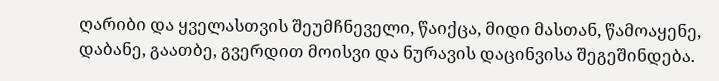ღარიბი და ყველასთვის შეუმჩნეველი, წაიქცა, მიდი მასთან, წამოაყენე, დაბანე, გაათბე, გვერდით მოისვი და ნურავის დაცინვისა შეგეშინდება.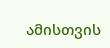ამისთვის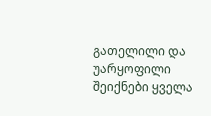გათელილი და უარყოფილი შეიქნები ყველა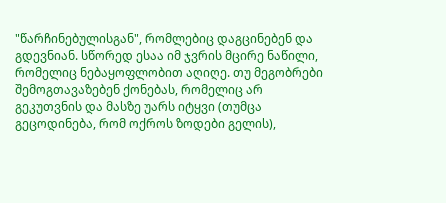"წარჩინებულისგან", რომლებიც დაგცინებენ და გდევნიან. სწორედ ესაა იმ ჯვრის მცირე ნაწილი, რომელიც ნებაყოფლობით აღიღე. თუ მეგობრები შემოგთავაზებენ ქონებას, რომელიც არ გეკუთვნის და მასზე უარს იტყვი (თუმცა გეცოდინება, რომ ოქროს ზოდები გელის),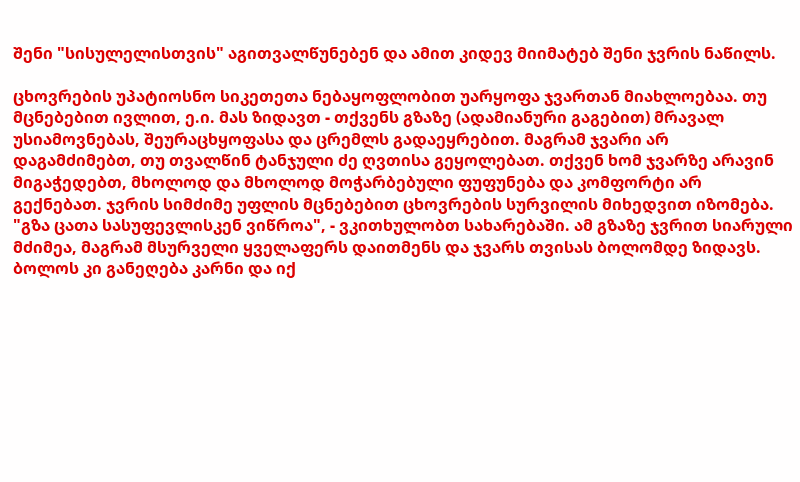შენი "სისულელისთვის" აგითვალწუნებენ და ამით კიდევ მიიმატებ შენი ჯვრის ნაწილს.

ცხოვრების უპატიოსნო სიკეთეთა ნებაყოფლობით უარყოფა ჯვართან მიახლოებაა. თუ მცნებებით ივლით, ე.ი. მას ზიდავთ - თქვენს გზაზე (ადამიანური გაგებით) მრავალ უსიამოვნებას, შეურაცხყოფასა და ცრემლს გადაეყრებით. მაგრამ ჯვარი არ დაგამძიმებთ, თუ თვალწინ ტანჯული ძე ღვთისა გეყოლებათ. თქვენ ხომ ჯვარზე არავინ მიგაჭედებთ, მხოლოდ და მხოლოდ მოჭარბებული ფუფუნება და კომფორტი არ გექნებათ. ჯვრის სიმძიმე უფლის მცნებებით ცხოვრების სურვილის მიხედვით იზომება. "გზა ცათა სასუფევლისკენ ვიწროა", - ვკითხულობთ სახარებაში. ამ გზაზე ჯვრით სიარული მძიმეა, მაგრამ მსურველი ყველაფერს დაითმენს და ჯვარს თვისას ბოლომდე ზიდავს. ბოლოს კი განეღება კარნი და იქ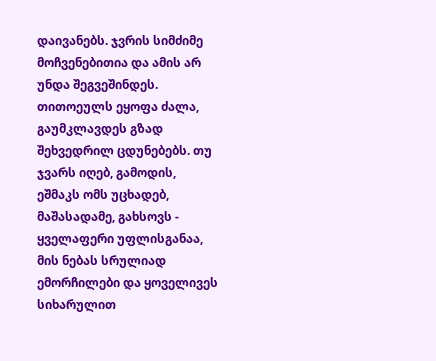დაივანებს. ჯვრის სიმძიმე მოჩვენებითია და ამის არ უნდა შეგვეშინდეს. თითოეულს ეყოფა ძალა, გაუმკლავდეს გზად შეხვედრილ ცდუნებებს. თუ ჯვარს იღებ, გამოდის, ეშმაკს ომს უცხადებ, მაშასადამე, გახსოვს - ყველაფერი უფლისგანაა, მის ნებას სრულიად ემორჩილები და ყოველივეს სიხარულით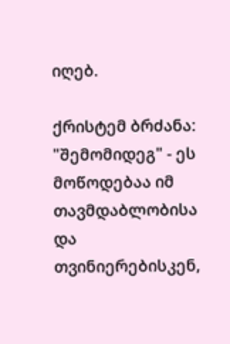იღებ.

ქრისტემ ბრძანა: "შემომიდეგ" - ეს მოწოდებაა იმ თავმდაბლობისა და თვინიერებისკენ,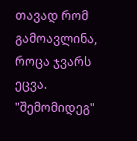თავად რომ გამოავლინა, როცა ჯვარს ეცვა. "შემომიდეგ"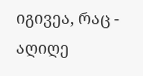იგივეა, რაც - აღიღე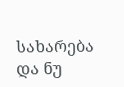სახარება და ნუ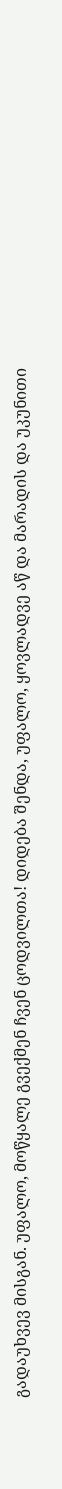გადაუხვევ მისგან. უფალო, მოწყალე გვექმენ ჩვენ ცოდვილთა! დიდება შენდა, უფალო, ყოვლადვე აწ და მარადის და უკუნითი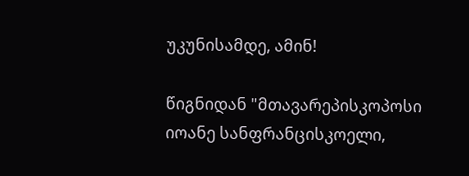უკუნისამდე, ამინ!

წიგნიდან "მთავარეპისკოპოსი იოანე სანფრანცისკოელი,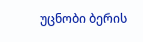უცნობი ბერის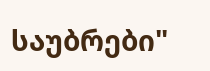საუბრები"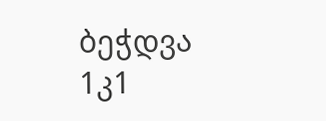ბეჭდვა
1კ1